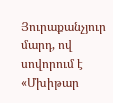Յուրաքանչյուր մարդ, ով սովորում է «Մխիթար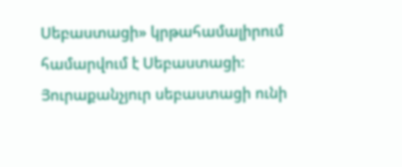Սեբաստացի» կրթահամալիրում համարվում է Սեբաստացի։ Յուրաքանչյուր սեբաստացի ունի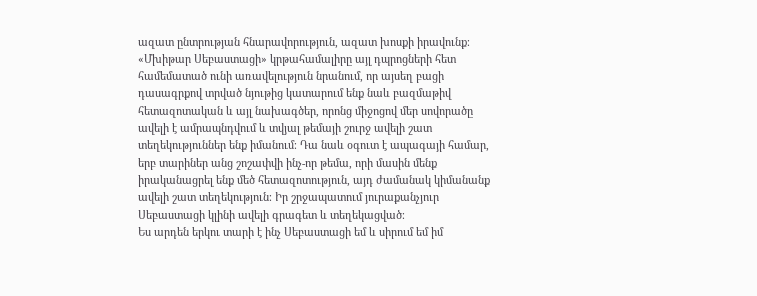ազատ ընտրության հնարավորություն, ազատ խոսքի իրավունք։ «Մխիթար Սեբաստացի» կրթահամալիրը այլ դպրոցների հետ համեմատած ունի առավելություն նրանում, որ այսեղ բացի դասագրքով տրված նյութից կատարում ենք նաև բազմաթիվ հետազոտական և այլ նախագծեր, որոնց միջոցով մեր սովորածը ավելի է ամրապնդվում և տվյալ թեմայի շուրջ ավելի շատ տեղեկություններ ենք իմանում։ Դա նաև օգուտ է ապագայի համար, երբ տարիներ անց շոշափվի ինչ-որ թեմա, որի մասին մենք իրականացրել ենք մեծ հետազոտություն, այդ ժամանակ կիմանանք ավելի շատ տեղեկություն։ Իր շրջապատում յուրաքանչյուր Սեբաստացի կլինի ավելի գրագետ և տեղեկացված։
Ես արդեն երկու տարի է ինչ Սեբաստացի եմ և սիրում եմ իմ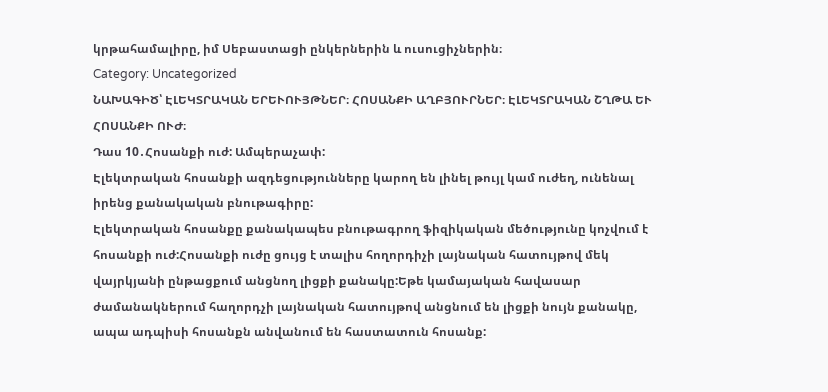կրթահամալիրը, իմ Սեբաստացի ընկերներին և ուսուցիչներին։
Category: Uncategorized
ՆԱԽԱԳԻԾ՝ ԷԼԵԿՏՐԱԿԱՆ ԵՐԵՒՈՒՅԹՆԵՐ։ ՀՈՍԱՆՔԻ ԱՂԲՅՈՒՐՆԵՐ։ ԷԼԵԿՏՐԱԿԱՆ ՇՂԹԱ ԵՒ ՀՈՍԱՆՔԻ ՈՒԺ։
Դաս 10․Հոսանքի ուժ: Ամպերաչափ:
Էլեկտրական հոսանքի ազդեցությունները կարող են լինել թույլ կամ ուժեղ, ունենալ իրենց քանակական բնութագիրը:
Էլեկտրական հոսանքը քանակապես բնութագրող ֆիզիկական մեծությունը կոչվում է հոսանքի ուժ:Հոսանքի ուժը ցույց է տալիս հողորդիչի լայնական հատույթով մեկ վայրկյանի ընթացքում անցնող լիցքի քանակը:Եթե կամայական հավասար ժամանակներում հաղորդչի լայնական հատույթով անցնում են լիցքի նույն քանակը, ապա ադպիսի հոսանքն անվանում են հաստատուն հոսանք: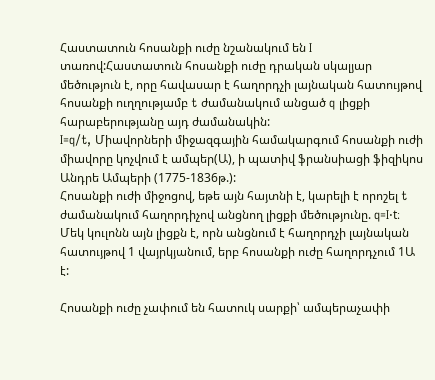Հաստատուն հոսանքի ուժը նշանակում են I տառով:Հաստատուն հոսանքի ուժը դրական սկալյար մեծություն է, որը հավասար է հաղորդչի լայնական հատույթով հոսանքի ուղղությամբ t ժամանակում անցած q լիցքի հարաբերությանը այդ ժամանակին:
I=q/t, Միավորների միջազգային համակարգում հոսանքի ուժի միավորը կոչվում է ամպեր(Ա), ի պատիվ ֆրանսիացի ֆիզիկոս Անդրե Ամպերի (1775-1836թ.):
Հոսանքի ուժի միջոցով, եթե այն հայտնի է, կարելի է որոշել t ժամանակում հաղորդիչով անցնող լիցքի մեծությունը. q=I⋅t։
Մեկ կուլոնն այն լիցքն է, որն անցնում է հաղորդչի լայնական հատույթով 1 վայրկյանում, երբ հոսանքի ուժը հաղորդչում 1Ա է:

Հոսանքի ուժը չափում են հատուկ սարքի՝ ամպերաչափի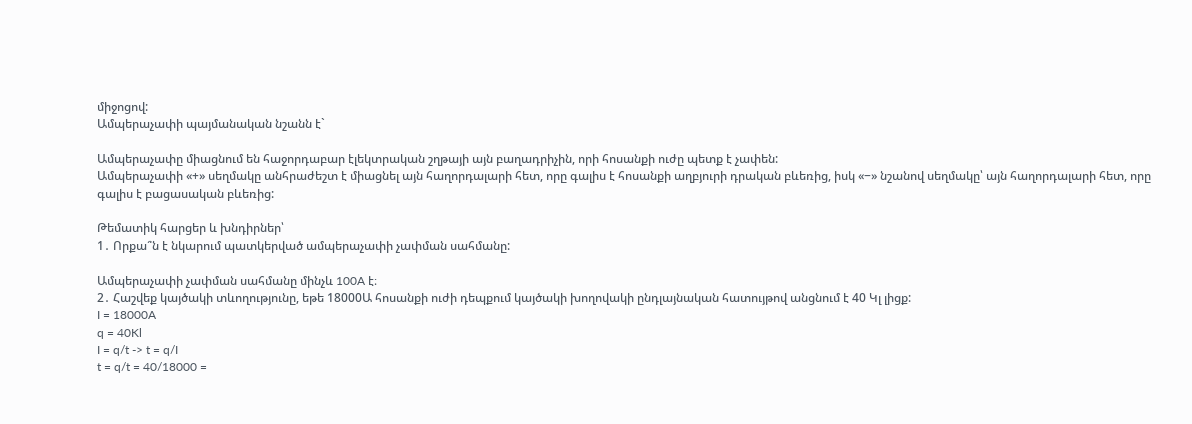միջոցով:
Ամպերաչափի պայմանական նշանն է`

Ամպերաչափը միացնում են հաջորդաբար էլեկտրական շղթայի այն բաղադրիչին, որի հոսանքի ուժը պետք է չափեն:
Ամպերաչափի «+» սեղմակը անհրաժեշտ է միացնել այն հաղորդալարի հետ, որը գալիս է հոսանքի աղբյուրի դրական բևեռից, իսկ «−» նշանով սեղմակը՝ այն հաղորդալարի հետ, որը գալիս է բացասական բևեռից:

Թեմատիկ հարցեր և խնդիրներ՝
1․ Որքա՞ն է նկարում պատկերված ամպերաչափի չափման սահմանը:

Ամպերաչափի չափման սահմանը մինչև 100A է։
2․ Հաշվեք կայծակի տևողությունը, եթե 18000Ա հոսանքի ուժի դեպքում կայծակի խողովակի ընդլայնական հատույթով անցնում է 40 Կլ լիցք:
I = 18000A
q = 40Kl
I = q/t -> t = q/I
t = q/t = 40/18000 =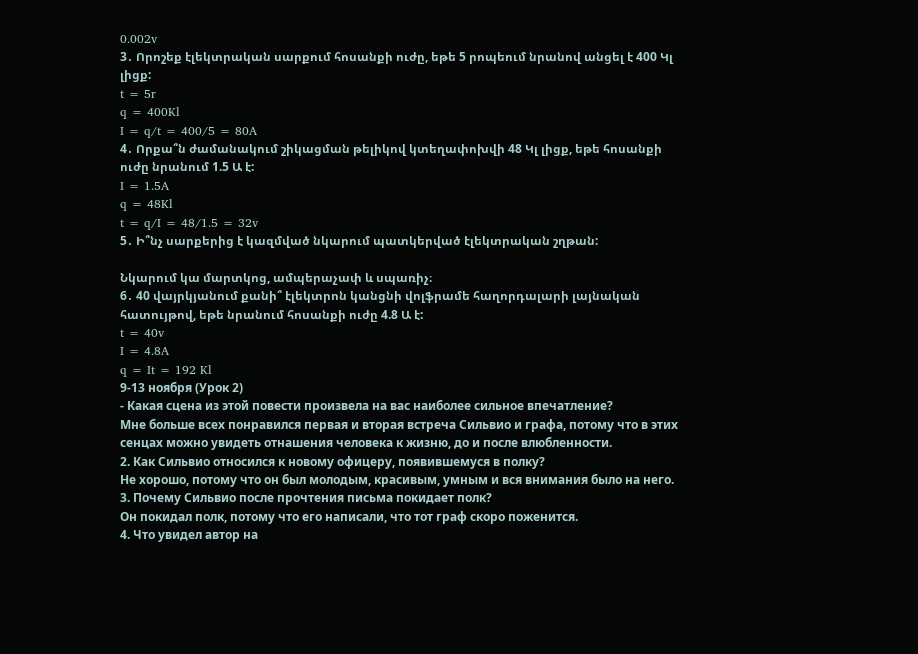0.002v
3․ Որոշեք էլեկտրական սարքում հոսանքի ուժը, եթե 5 րոպեում նրանով անցել է 400 Կլ լիցք:
t = 5r
q = 400Kl
I = q/t = 400/5 = 80A
4․ Որքա՞ն ժամանակում շիկացման թելիկով կտեղափոխվի 48 Կլ լիցք, եթե հոսանքի ուժը նրանում 1.5 Ա է:
I = 1.5A
q = 48Kl
t = q/I = 48/1.5 = 32v
5․ Ի՞նչ սարքերից է կազմված նկարում պատկերված էլեկտրական շղթան:

Նկարում կա մարտկոց, ամպերաչափ և սպառիչ։
6․ 40 վայրկյանում քանի՞ էլեկտրոն կանցնի վոլֆրամե հաղորդալարի լայնական հատույթով, եթե նրանում հոսանքի ուժը 4.8 Ա է:
t = 40v
I = 4.8A
q = It = 192 Kl
9-13 ноября (Урок 2)
- Какая сцена из этой повести произвела на вас наиболее сильное впечатление?
Мне больше всех понравился первая и вторая встреча Сильвио и графа, потому что в этих сенцах можно увидеть отнашения человека к жизню, до и после влюбленности.
2. Как Сильвио относился к новому офицеру, появившемуся в полку?
Не хорошо, потому что он был молодым, красивым, умным и вся внимания было на него.
3. Почему Сильвио после прочтения письма покидает полк?
Он покидал полк, потому что его написали, что тот граф скоро поженится.
4. Что увидел автор на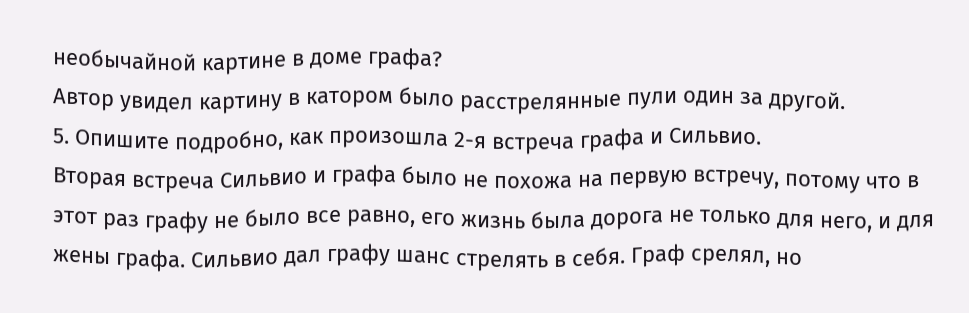необычайной картине в доме графа?
Автор увидел картину в катором было расстрелянные пули один за другой.
5. Опишите подробно, как произошла 2-я встреча графа и Сильвио.
Вторая встреча Сильвио и графа было не похожа на первую встречу, потому что в этот раз графу не было все равно, его жизнь была дорога не только для него, и для жены графа. Сильвио дал графу шанс стрелять в себя. Граф срелял, но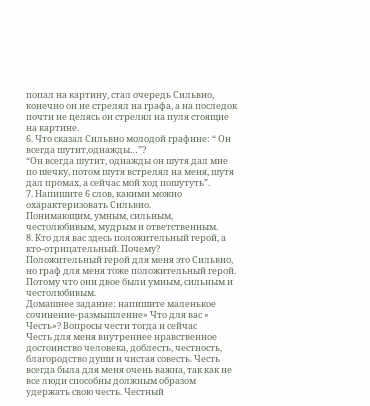попал на картину, стал очередь Сильвио, конечно он не стрелял на графа, а на последок почти не целясь он стрелял на пуля стоящие на картине.
6. Что сказал Сильвио молодой графине: “ Он всегда шутит,однажды…”?
“Он всегда шутит, однажды он шутя дал мне по шечку, потом шутя встрелял на меня, шутя дал промах, а сейчас мой ход пошутуть”.
7. Напишите 6 слов, какими можно охарактеризовать Сильвио.
Понимающим, умным, сильным, честолюбивым, мудрым и ответственным.
8. Кто для вас здесь положительный герой, а кто-отрицательный. Почему?
Положительный герой для меня это Сильвио, но граф для меня тоже положительный герой. Потому что они двое были умным, сильным и честолюбивым.
Домашнее задание: напишите маленькое сочинение-размышление» Что для вас » Честь»? Вопросы чести тогда и сейчас
Честь для меня внутреннее нравственное достоинство человека, доблесть, честность, благородство души и чистая совесть. Честь всегда была для меня очень важна, так как не все люди способны должным образом удержать свою честь. Честный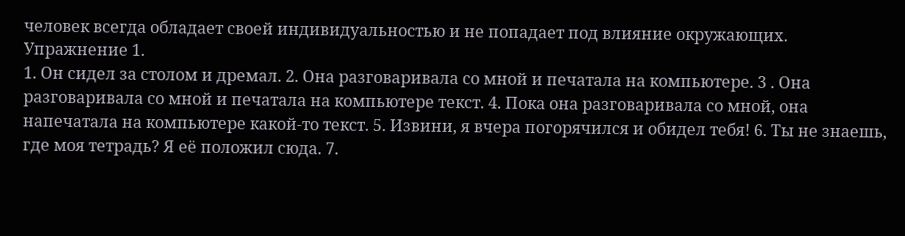человек всегда обладает своей индивидуальностью и не попадает под влияние окружающих․
Упражнение 1.
1. Он сидел за столом и дремал. 2. Она разговаривала со мной и печатала на компьютере. 3 . Она разговаривала со мной и печатала на компьютере текст. 4. Пока она разговаривала со мной, она напечатала на компьютере какой-то текст. 5. Извини, я вчера погорячился и обидел тебя! 6. Ты не знаешь, где моя тетрадь? Я её положил сюда. 7.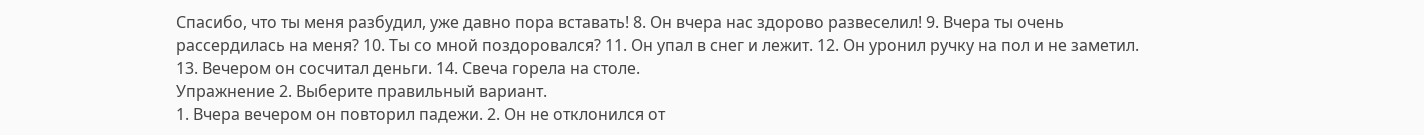Спасибо, что ты меня разбудил, уже давно пора вставать! 8. Он вчера нас здорово развеселил! 9. Вчера ты очень рассердилась на меня? 10. Ты со мной поздоровался? 11. Он упал в снег и лежит. 12. Он уронил ручку на пол и не заметил. 13. Вечером он сосчитал деньги. 14. Свеча горела на столе.
Упражнение 2. Выберите правильный вариант.
1. Вчера вечером он повторил падежи. 2. Он не отклонился от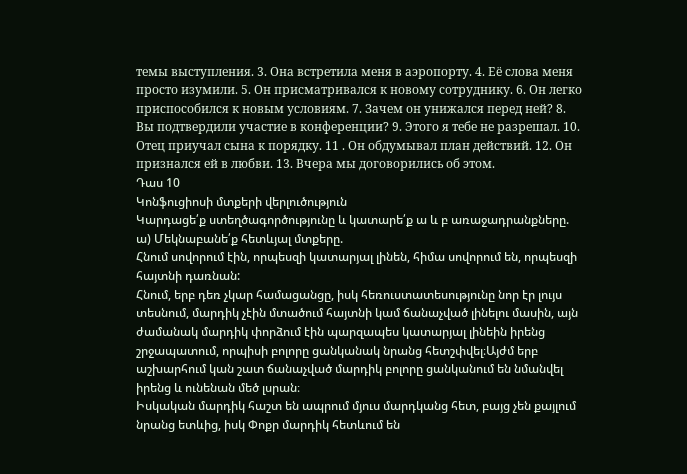темы выступления. 3. Она встретила меня в аэропорту. 4. Её слова меня просто изумили. 5. Он присматривался к новому сотруднику. 6. Он легко приспособился к новым условиям. 7. Зачем он унижался перед ней? 8. Вы подтвердили участие в конференции? 9. Этого я тебе не разрешал. 10. Отец приучал сына к порядку. 11 . Он обдумывал план действий. 12. Он признался ей в любви. 13. Вчера мы договорились об этом.
Դաս 10
Կոնֆուցիոսի մտքերի վերլուծություն
Կարդացե՛ք ստեղծագործությունը և կատարե՛ք ա և բ առաջադրանքները.
ա) Մեկնաբանե՛ք հետևյալ մտքերը.
Հնում սովորում էին, որպեսզի կատարյալ լինեն, հիմա սովորում են, որպեսզի հայտնի դառնան:
Հնում, երբ դեռ չկար համացանցը, իսկ հեռուստատեսությունը նոր էր լույս տեսնում, մարդիկ չէին մտածում հայտնի կամ ճանաչված լինելու մասին, այն ժամանակ մարդիկ փորձում էին պարզապես կատարյալ լինեին իրենց շրջապատում, որպիսի բոլորը ցանկանակ նրանց հետշփվել։Այժմ երբ աշխարհում կան շատ ճանաչված մարդիկ բոլորը ցանկանում են նմանվել իրենց և ունենան մեծ լսրան։
Իսկական մարդիկ հաշտ են ապրում մյուս մարդկանց հետ, բայց չեն քայլում նրանց ետևից, իսկ Փոքր մարդիկ հետևում են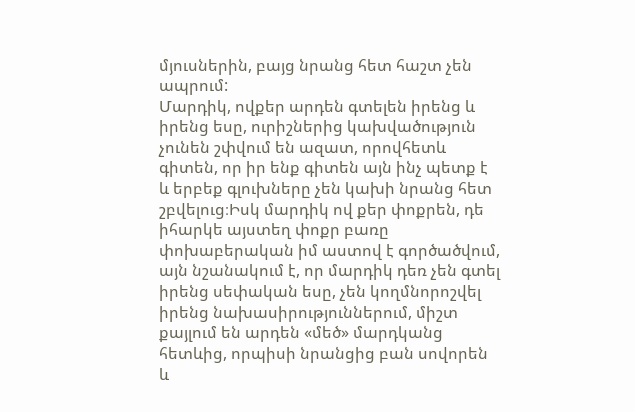մյուսներին, բայց նրանց հետ հաշտ չեն ապրում:
Մարդիկ, ովքեր արդեն գտելեն իրենց և իրենց եսը, ուրիշներից կախվածություն չունեն շփվում են ազատ, որովհետև գիտեն, որ իր ենք գիտեն այն ինչ պետք է և երբեք գլուխները չեն կախի նրանց հետ շբվելուց։Իսկ մարդիկ ով քեր փոքրեն, դե իհարկե այստեղ փոքր բառը փոխաբերական իմ աստով է գործածվում, այն նշանակում է, որ մարդիկ դեռ չեն գտել իրենց սեփական եսը, չեն կողմնորոշվել իրենց նախասիրություններում, միշտ քայլում են արդեն «մեծ» մարդկանց հետևից, որպիսի նրանցից բան սովորեն և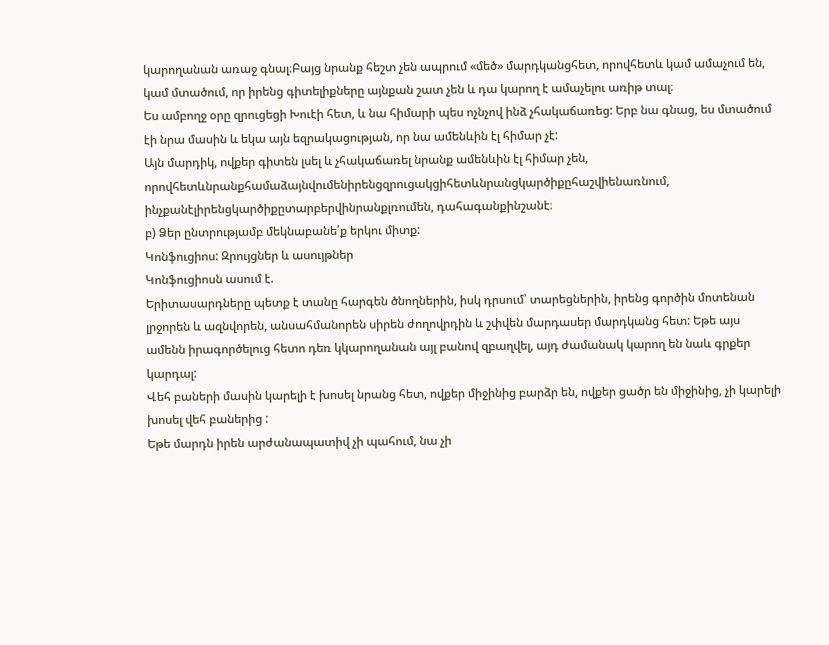կարողանան առաջ գնալ։Բայց նրանք հեշտ չեն ապրում «մեծ» մարդկանցհետ, որովհետև կամ ամաչում են, կամ մտածում, որ իրենց գիտելիքները այնքան շատ չեն և դա կարող է ամաչելու առիթ տալ։
Ես ամբողջ օրը զրուցեցի Խուէի հետ, և նա հիմարի պես ոչնչով ինձ չհակաճառեց: Երբ նա գնաց, ես մտածում էի նրա մասին և եկա այն եզրակացության, որ նա ամենևին էլ հիմար չէ:
Այն մարդիկ, ովքեր գիտեն լսել և չհակաճառել նրանք ամենևին էլ հիմար չեն, որովհետևնրանքհամաձայնվումենիրենցզրուցակցիհետևնրանցկարծիքըհաշվիենառնում, ինչքանէլիրենցկարծիքըտարբերվինրանքլռումեն, դահագանքինշանէ։
բ) Ձեր ընտրությամբ մեկնաբանե՛ք երկու միտք:
Կոնֆուցիոս: Զրույցներ և ասույթներ
Կոնֆուցիոսն ասում է.
Երիտասարդները պետք է տանը հարգեն ծնողներին, իսկ դրսում՝ տարեցներին, իրենց գործին մոտենան լրջորեն և ազնվորեն, անսահմանորեն սիրեն ժողովրդին և շփվեն մարդասեր մարդկանց հետ: Եթե այս ամենն իրագործելուց հետո դեռ կկարողանան այլ բանով զբաղվել, այդ ժամանակ կարող են նաև գրքեր կարդալ:
Վեհ բաների մասին կարելի է խոսել նրանց հետ, ովքեր միջինից բարձր են, ովքեր ցածր են միջինից, չի կարելի խոսել վեհ բաներից :
Եթե մարդն իրեն արժանապատիվ չի պահում, նա չի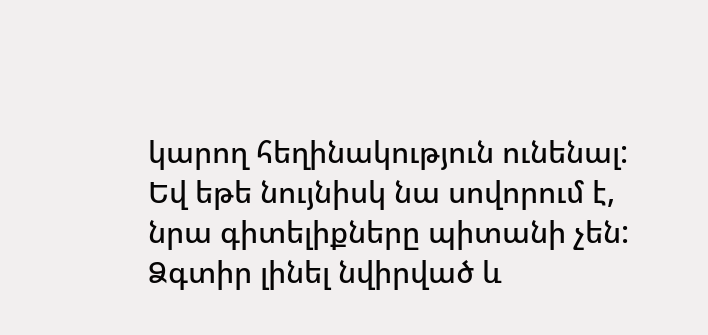կարող հեղինակություն ունենալ: Եվ եթե նույնիսկ նա սովորում է, նրա գիտելիքները պիտանի չեն: Ձգտիր լինել նվիրված և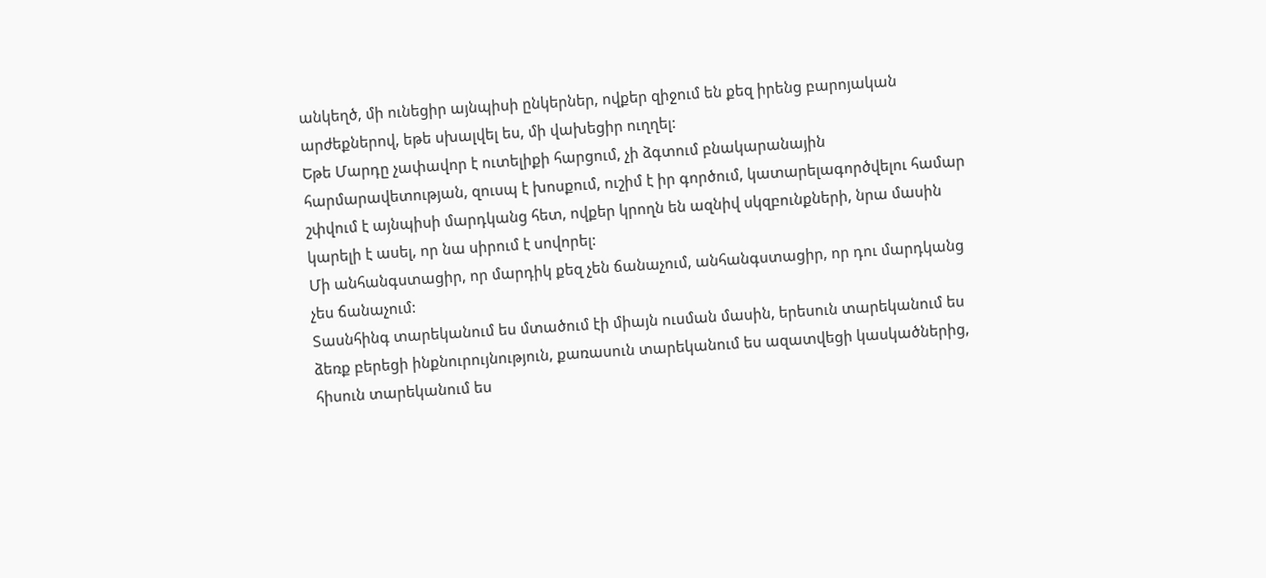անկեղծ, մի ունեցիր այնպիսի ընկերներ, ովքեր զիջում են քեզ իրենց բարոյական արժեքներով, եթե սխալվել ես, մի վախեցիր ուղղել:
Եթե Մարդը չափավոր է ուտելիքի հարցում, չի ձգտում բնակարանային հարմարավետության, զուսպ է խոսքում, ուշիմ է իր գործում, կատարելագործվելու համար շփվում է այնպիսի մարդկանց հետ, ովքեր կրողն են ազնիվ սկզբունքների, նրա մասին կարելի է ասել, որ նա սիրում է սովորել:
Մի անհանգստացիր, որ մարդիկ քեզ չեն ճանաչում, անհանգստացիր, որ դու մարդկանց չես ճանաչում:
Տասնհինգ տարեկանում ես մտածում էի միայն ուսման մասին, երեսուն տարեկանում ես ձեռք բերեցի ինքնուրույնություն, քառասուն տարեկանում ես ազատվեցի կասկածներից, հիսուն տարեկանում ես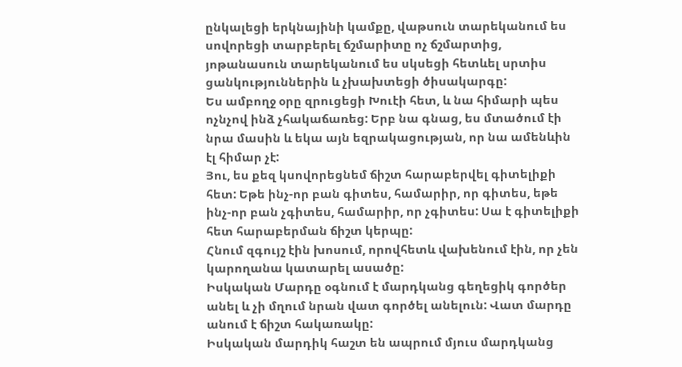ընկալեցի երկնայինի կամքը, վաթսուն տարեկանում ես սովորեցի տարբերել ճշմարիտը ոչ ճշմարտից, յոթանասուն տարեկանում ես սկսեցի հետևել սրտիս ցանկություններին և չխախտեցի ծիսակարգը:
Ես ամբողջ օրը զրուցեցի Խուէի հետ, և նա հիմարի պես ոչնչով ինձ չհակաճառեց: Երբ նա գնաց, ես մտածում էի նրա մասին և եկա այն եզրակացության, որ նա ամենևին էլ հիմար չէ:
Յու, ես քեզ կսովորեցնեմ ճիշտ հարաբերվել գիտելիքի հետ: Եթե ինչ-որ բան գիտես, համարիր, որ գիտես, եթե ինչ-որ բան չգիտես, համարիր, որ չգիտես: Սա է գիտելիքի հետ հարաբերման ճիշտ կերպը:
Հնում զգույշ էին խոսում, որովհետև վախենում էին, որ չեն կարողանա կատարել ասածը:
Իսկական Մարդը օգնում է մարդկանց գեղեցիկ գործեր անել և չի մղում նրան վատ գործել անելուն: Վատ մարդը անում է ճիշտ հակառակը:
Իսկական մարդիկ հաշտ են ապրում մյուս մարդկանց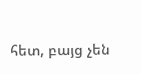հետ, բայց չեն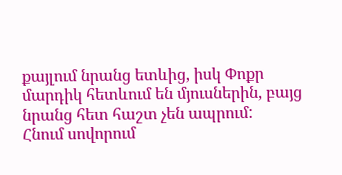քայլում նրանց ետևից, իսկ Փոքր մարդիկ հետևում են մյուսներին, բայց նրանց հետ հաշտ չեն ապրում:
Հնում սովորում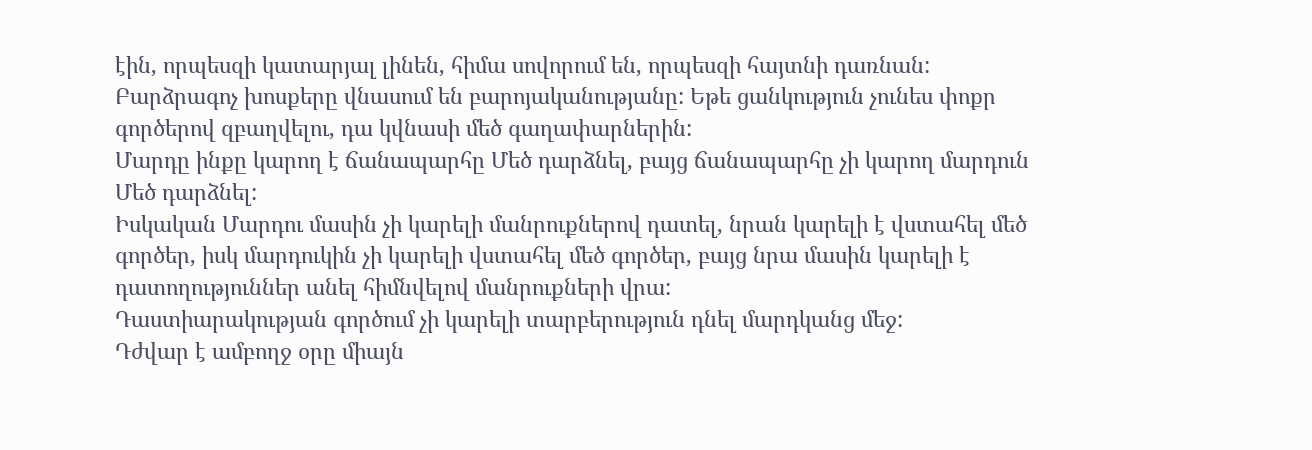էին, որպեսզի կատարյալ լինեն, հիմա սովորում են, որպեսզի հայտնի դառնան:
Բարձրագոչ խոսքերը վնասում են բարոյականությանը: Եթե ցանկություն չունես փոքր գործերով զբաղվելու, դա կվնասի մեծ գաղափարներին:
Մարդը ինքը կարող է ճանապարհը Մեծ դարձնել, բայց ճանապարհը չի կարող մարդուն Մեծ դարձնել:
Իսկական Մարդու մասին չի կարելի մանրուքներով դատել, նրան կարելի է վստահել մեծ գործեր, իսկ մարդուկին չի կարելի վստահել մեծ գործեր, բայց նրա մասին կարելի է դատողություններ անել հիմնվելով մանրուքների վրա:
Դաստիարակության գործում չի կարելի տարբերություն դնել մարդկանց մեջ:
Դժվար է ամբողջ օրը միայն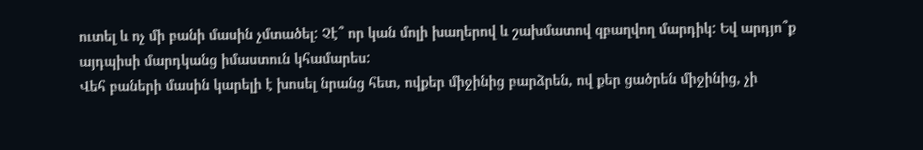ուտել և ոչ մի բանի մասին չմտածել: Չէ՞ որ կան մոլի խաղերով և շախմատով զբաղվող մարդիկ: Եվ արդյո՞ք այդպիսի մարդկանց իմաստուն կհամարես:
Վեհ բաների մասին կարելի է խոսել նրանց հետ, ովքեր միջինից բարձրեն, ով քեր ցածրեն միջինից, չի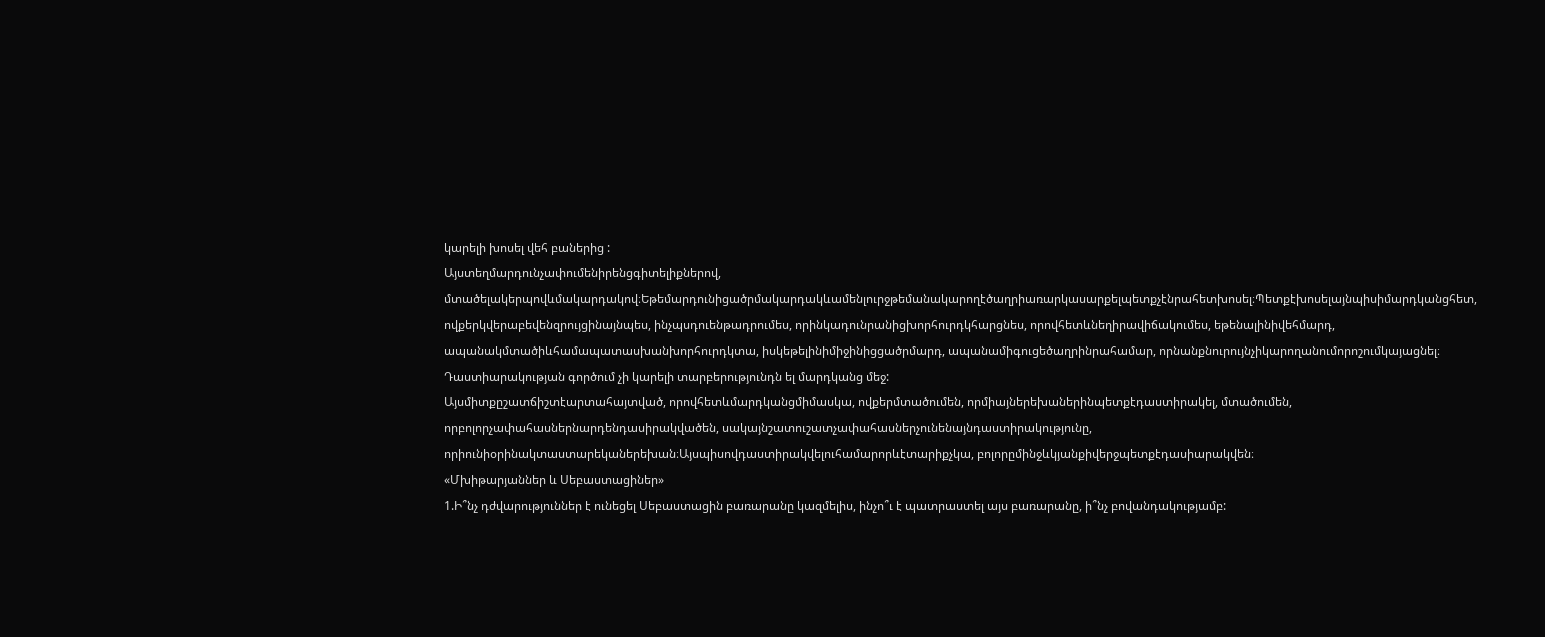կարելի խոսել վեհ բաներից :
Այստեղմարդունչափումենիրենցգիտելիքներով, մտածելակերպովևմակարդակով։Եթեմարդունիցածրմակարդակևամենլուրջթեմանակարողէծաղրիառարկասարքելպետքչէնրահետխոսել։Պետքէխոսելայնպիսիմարդկանցհետ, ովքերկվերաբեվենզրույցինայնպես, ինչպսդուենթադրումես, որինկադունրանիցխորհուրդկհարցնես, որովհետևնեղիրավիճակումես, եթենալինիվեհմարդ, ապանակմտածիևհամապատասխանխորհուրդկտա, իսկեթելինիմիջինիցցածրմարդ, ապանամիգուցեծաղրինրահամար, որնանքնուրույնչիկարողանումորոշումկայացնել։
Դաստիարակության գործում չի կարելի տարբերությունդն ել մարդկանց մեջ:
Այսմիտքըշատճիշտէարտահայտված, որովհետևմարդկանցմիմասկա, ովքերմտածումեն, որմիայներեխաներինպետքէդաստիրակել, մտածումեն, որբոլորչափահասներնարդենդասիրակվածեն, սակայնշատուշատչափահասներչունենայնդաստիրակությունը, որիունիօրինակտաստարեկաներեխան։Այսպիսովդաստիրակվելուհամարորևէտարիքչկա, բոլորըմինջևկյանքիվերջպետքէդասիարակվեն։
«Մխիթարյաններ և Սեբաստացիներ»
1.Ի՞նչ դժվարություններ է ունեցել Սեբաստացին բառարանը կազմելիս, ինչո՞ւ է պատրաստել այս բառարանը, ի՞նչ բովանդակությամբ: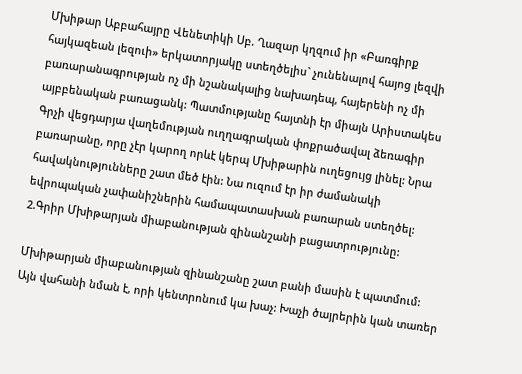Մխիթար Աբբահայրը Վենետիկի Սբ. Ղազար կղզում իր «Բառգիրք հայկազեան լեզուի» երկատորյակը ստեղծելիս` չունենալով հայոց լեզվի բառարանագրության ոչ մի նշանակալից նախադեպ, հայերենի ոչ մի այբբենական բառացանկ: Պատմությանը հայտնի էր միայն Արիստակես Գրչի վեցդարյա վաղեմության ուղղագրական փոքրածավալ ձեռագիր բառարանը, որը չէր կարող որևէ կերպ Մխիթարին ուղեցույց լինել: Նրա հավակնությունները շատ մեծ էին: Նա ուզում էր իր ժամանակի եվրոպական չափանիշներին համապատասխան բառարան ստեղծել:
2.Գրիր Մխիթարյան միաբանության զինանշանի բացատրությունը:

Մխիթարյան միաբանության զինանշանը շատ բանի մասին է պատմում: Այն վահանի նման է, որի կենտրոնում կա խաչ: Խաչի ծայրերին կան տառեր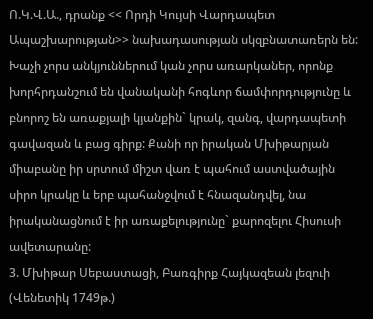Ո.Կ.Վ.Ա., դրանք << Որդի Կույսի Վարդապետ Ապաշխարության>> նախադասության սկզբնատառերն են: Խաչի չորս անկյուններում կան չորս առարկաներ, որոնք խորհրդանշում են վանականի հոգևոր ճամփորդությունը և բնորոշ են առաքյալի կյանքին` կրակ, զանգ, վարդապետի գավազան և բաց գիրք: Քանի որ իրական Մխիթարյան միաբանը իր սրտում միշտ վառ է պահում աստվածային սիրո կրակը և երբ պահանջվում է հնազանդվել, նա իրականացնում է իր առաքելությունը` քարոզելու Հիսուսի ավետարանը:
3. Մխիթար Սեբաստացի, Բառգիրք Հայկազեան լեզուի (Վենետիկ 1749թ.)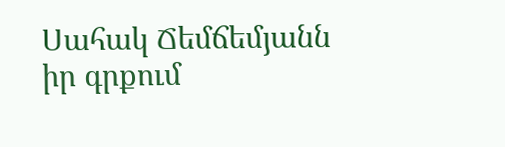Սահակ Ճեմճեմյանն իր գրքում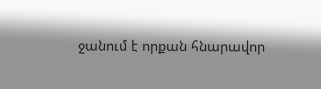ջանում է որքան հնարավոր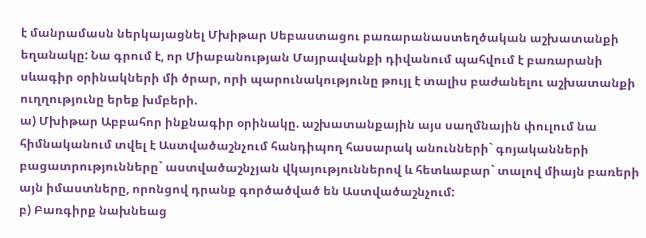է մանրամասն ներկայացնել Մխիթար Սեբաստացու բառարանաստեղծական աշխատանքի եղանակը: Նա գրում է, որ Միաբանության Մայրավանքի դիվանում պահվում է բառարանի սևագիր օրինակների մի ծրար, որի պարունակությունը թույլ է տալիս բաժանելու աշխատանքի ուղղությունը երեք խմբերի.
ա) Մխիթար Աբբահոր ինքնագիր օրինակը. աշխատանքային այս սաղմնային փուլում նա հիմնականում տվել է Աստվածաշնչում հանդիպող հասարակ անունների` գոյականների բացատրությունները` աստվածաշնչյան վկայություններով և հետևաբար` տալով միայն բառերի այն իմաստները, որոնցով դրանք գործածված են Աստվածաշնչում:
բ) Բառգիրք նախնեաց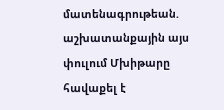մատենագրութեան. աշխատանքային այս փուլում Մխիթարը հավաքել է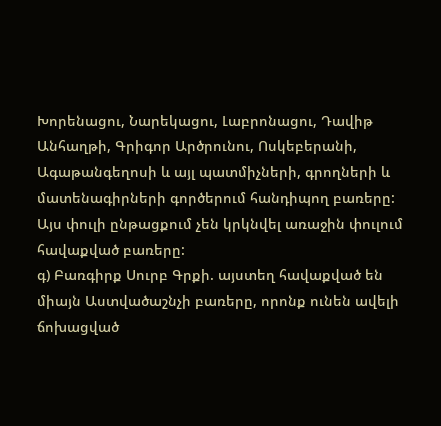Խորենացու, Նարեկացու, Լաբրոնացու, Դավիթ Անհաղթի, Գրիգոր Արծրունու, Ոսկեբերանի, Ագաթանգեղոսի և այլ պատմիչների, գրողների և մատենագիրների գործերում հանդիպող բառերը: Այս փուլի ընթացքում չեն կրկնվել առաջին փուլում հավաքված բառերը:
գ) Բառգիրք Սուրբ Գրքի. այստեղ հավաքված են միայն Աստվածաշնչի բառերը, որոնք ունեն ավելի ճոխացված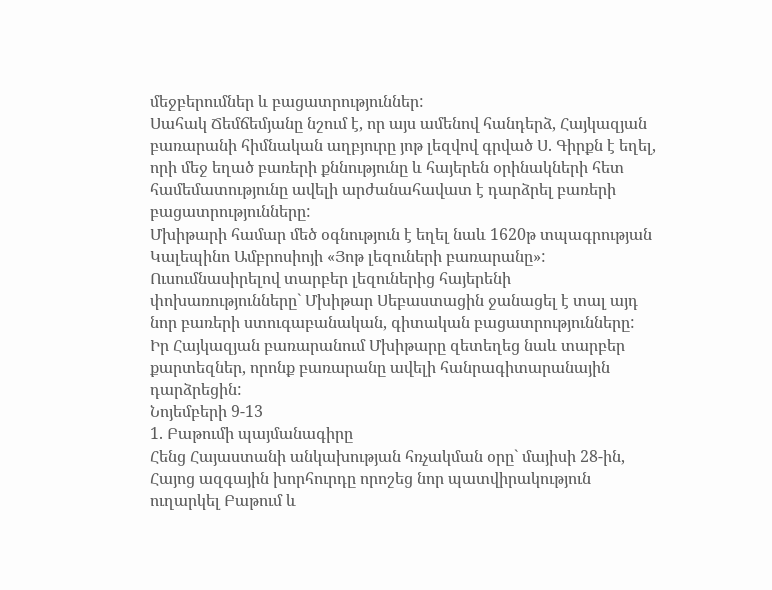մեջբերումներ և բացատրություններ:
Սահակ Ճեմճեմյանը նշում է, որ այս ամենով հանդերձ, Հայկազյան բառարանի հիմնական աղբյուրը յոթ լեզվով գրված Ս. Գիրքն է եղել, որի մեջ եղած բառերի քննությունը և հայերեն օրինակների հետ համեմատությունը ավելի արժանահավատ է դարձրել բառերի բացատրությունները:
Մխիթարի համար մեծ օգնություն է եղել նաև 1620թ տպագրության Կալեպինո Ամբրոսիոյի «Յոթ լեզուների բառարանը»: Ուսումնասիրելով տարբեր լեզուներից հայերենի փոխառությունները` Մխիթար Սեբաստացին ջանացել է տալ այդ նոր բառերի ստուգաբանական, գիտական բացատրությունները:
Իր Հայկազյան բառարանում Մխիթարը զետեղեց նաև տարբեր քարտեզներ, որոնք բառարանը ավելի հանրագիտարանային դարձրեցին:
Նոյեմբերի 9-13
1. Բաթումի պայմանագիրը
Հենց Հայաստանի անկախության հռչակման օրը` մայիսի 28-ին, Հայոց ազգային խորհուրդը որոշեց նոր պատվիրակություն ուղարկել Բաթում և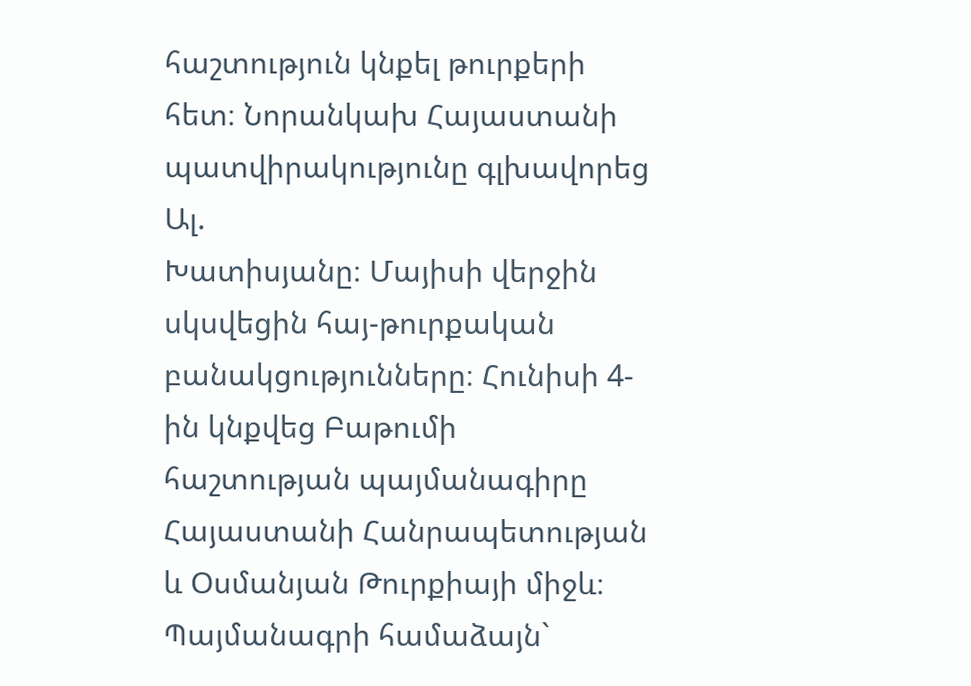հաշտություն կնքել թուրքերի հետ։ Նորանկախ Հայաստանի պատվիրակությունը գլխավորեց Ալ.
Խատիսյանը։ Մայիսի վերջին սկսվեցին հայ-թուրքական բանակցությունները։ Հունիսի 4-ին կնքվեց Բաթումի հաշտության պայմանագիրը Հայաստանի Հանրապետության և Օսմանյան Թուրքիայի միջև։ Պայմանագրի համաձայն`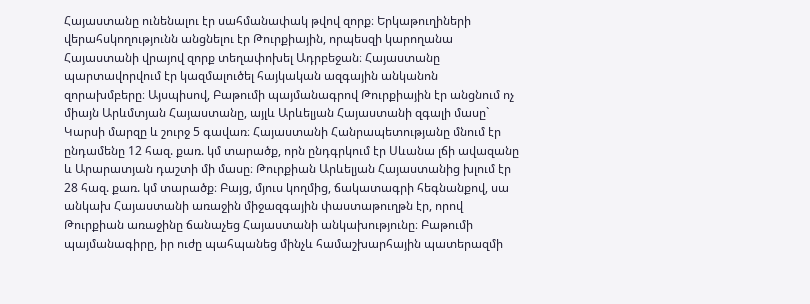Հայաստանը ունենալու էր սահմանափակ թվով զորք։ Երկաթուղիների վերահսկողությունն անցնելու էր Թուրքիային, որպեսզի կարողանա Հայաստանի վրայով զորք տեղափոխել Ադրբեջան։ Հայաստանը պարտավորվում էր կազմալուծել հայկական ազգային անկանոն զորախմբերը։ Այսպիսով, Բաթումի պայմանագրով Թուրքիային էր անցնում ոչ միայն Արևմտյան Հայաստանը, այլև Արևելյան Հայաստանի զգալի մասը` Կարսի մարզը և շուրջ 5 գավառ։ Հայաստանի Հանրապետությանը մնում էր ընդամենը 12 հազ. քառ. կմ տարածք, որն ընդգրկում էր Սևանա լճի ավազանը և Արարատյան դաշտի մի մասը։ Թուրքիան Արևելյան Հայաստանից խլում էր 28 հազ. քառ. կմ տարածք։ Բայց, մյուս կողմից, ճակատագրի հեգնանքով, սա անկախ Հայաստանի առաջին միջազգային փաստաթուղթն էր, որով Թուրքիան առաջինը ճանաչեց Հայաստանի անկախությունը։ Բաթումի պայմանագիրը, իր ուժը պահպանեց մինչև համաշխարհային պատերազմի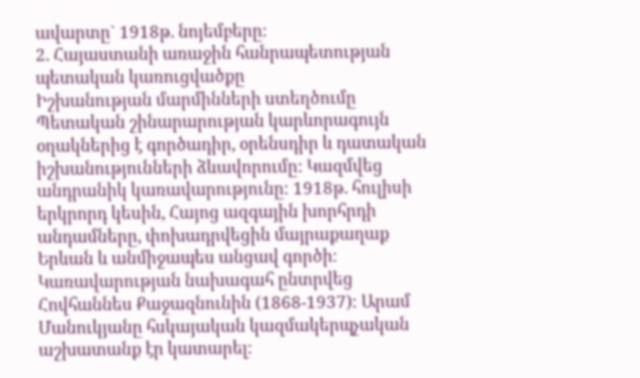ավարտը` 1918թ. նոյեմբերը։
2. Հայաստանի առաջին հանրապետության պետական կառուցվածքը
Իշխանության մարմինների ստեղծումը
Պետական շինարարության կարևորագույն օղակներից է գործադիր, օրենսդիր և դատական իշխանությունների ձևավորումը: Կազմվեց անդրանիկ կառավարությունը։ 1918թ. հուլիսի երկրորդ կեսին, Հայոց ազգային խորհրդի անդամները, փոխադրվեցին մայրաքաղաք Երևան և անմիջապես անցավ գործի։ Կառավարության նախագահ ընտրվեց Հովհաննես Քաջազնունին (1868-1937)։ Արամ Մանուկյանը հսկայական կազմակերպչական աշխատանք էր կատարել։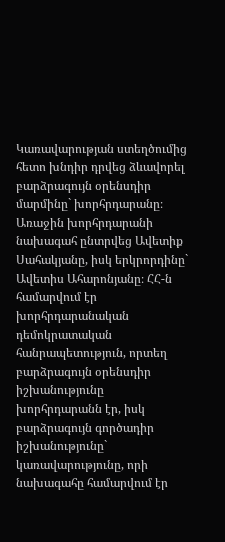Կառավարության ստեղծումից հետո խնդիր դրվեց ձևավորել բարձրագույն օրենսդիր մարմինը` խորհրդարանը։ Առաջին խորհրդարանի նախագահ ընտրվեց Ավետիք Սահակյանը‚ իսկ երկրորդինը` Ավետիս Ահարոնյանը։ ՀՀ-ն համարվում էր խորհրդարանական դեմոկրատական հանրապետություն, որտեղ բարձրագույն օրենսդիր իշխանությունը խորհրդարանն էր, իսկ բարձրագույն գործադիր իշխանությունը` կառավարությունը, որի նախագահը համարվում էր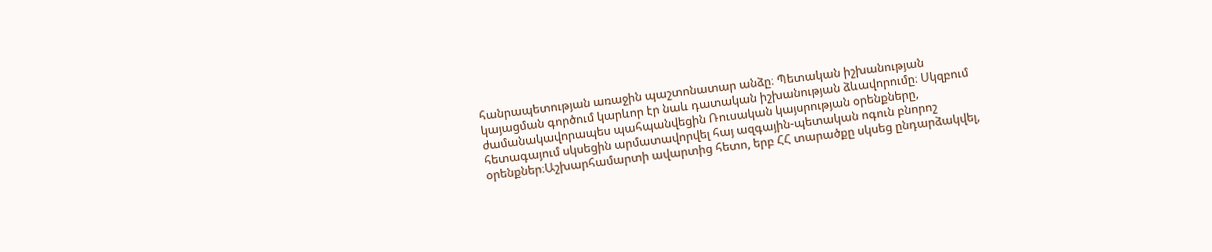հանրապետության առաջին պաշտոնատար անձը։ Պետական իշխանության կայացման գործում կարևոր էր նաև դատական իշխանության ձևավորումը։ Սկզբում ժամանակավորապես պահպանվեցին Ռուսական կայսրության օրենքները, հետագայում սկսեցին արմատավորվել հայ ազգային-պետական ոգուն բնորոշ օրենքներ։Աշխարհամարտի ավարտից հետո, երբ ՀՀ տարածքը սկսեց ընդարձակվել,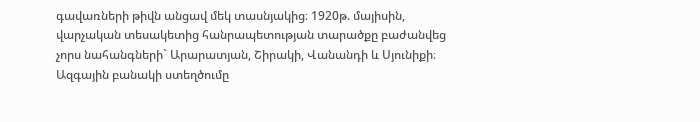գավառների թիվն անցավ մեկ տասնյակից։ 1920թ. մայիսին, վարչական տեսակետից հանրապետության տարածքը բաժանվեց չորս նահանգների` Արարատյան, Շիրակի, Վանանդի և Սյունիքի։
Ազգային բանակի ստեղծումը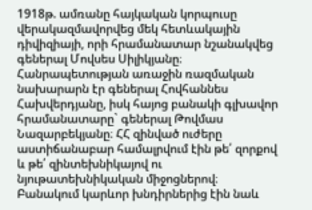1918թ. ամռանը հայկական կորպուսը վերակազմավորվեց մեկ հետևակային դիվիզիայի, որի հրամանատար նշանակվեց գեներալ Մովսես Սիլիկյանը։ Հանրապետության առաջին ռազմական նախարարն էր գեներալ Հովհաննես Հախվերդյանը, իսկ հայոց բանակի գլխավոր հրամանատարը` գեներալ Թովմաս Նազարբեկյանը։ ՀՀ զինված ուժերը աստիճանաբար համալրվում էին թե՛ զորքով և թե՛ զինտեխնիկայով ու նյութատեխնիկական միջոցներով։ Բանակում կարևոր խնդիրներից էին նաև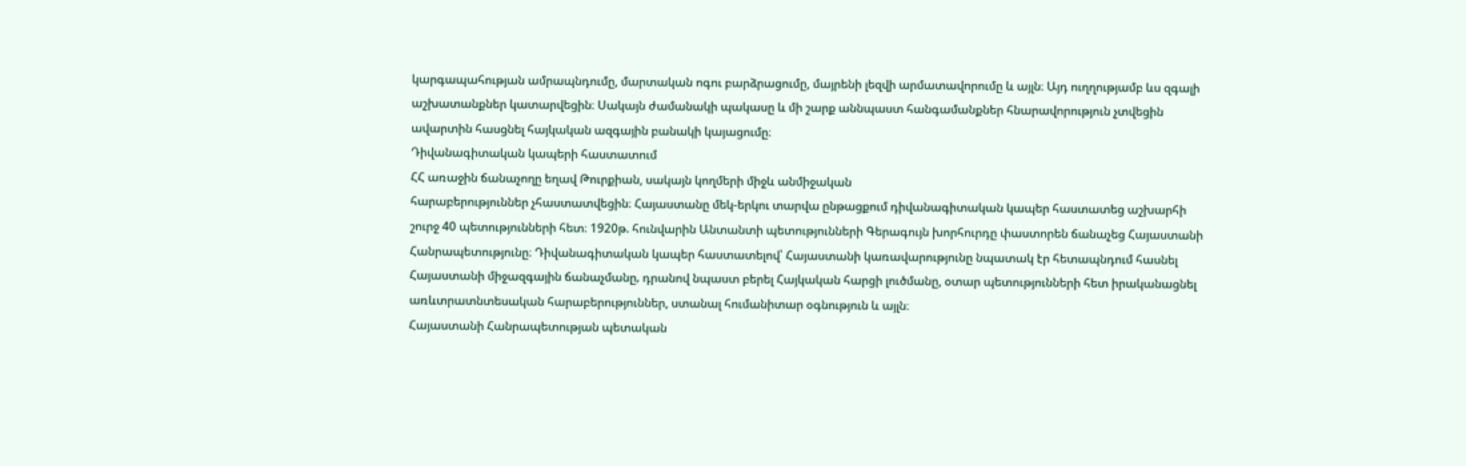կարգապահության ամրապնդումը, մարտական ոգու բարձրացումը, մայրենի լեզվի արմատավորումը և այլն։ Այդ ուղղությամբ ևս զգալի աշխատանքներ կատարվեցին։ Սակայն ժամանակի պակասը և մի շարք աննպաստ հանգամանքներ հնարավորություն չտվեցին ավարտին հասցնել հայկական ազգային բանակի կայացումը։
Դիվանագիտական կապերի հաստատում
ՀՀ առաջին ճանաչողը եղավ Թուրքիան, սակայն կողմերի միջև անմիջական
հարաբերություններ չհաստատվեցին։ Հայաստանը մեկ-երկու տարվա ընթացքում դիվանագիտական կապեր հաստատեց աշխարհի շուրջ 40 պետությունների հետ։ 1920թ. հունվարին Անտանտի պետությունների Գերագույն խորհուրդը փաստորեն ճանաչեց Հայաստանի Հանրապետությունը։ Դիվանագիտական կապեր հաստատելով՝ Հայաստանի կառավարությունը նպատակ էր հետապնդում հասնել Հայաստանի միջազգային ճանաչմանը‚ դրանով նպաստ բերել Հայկական հարցի լուծմանը, օտար պետությունների հետ իրականացնել առևտրատնտեսական հարաբերություններ, ստանալ հումանիտար օգնություն և այլն։
Հայաստանի Հանրապետության պետական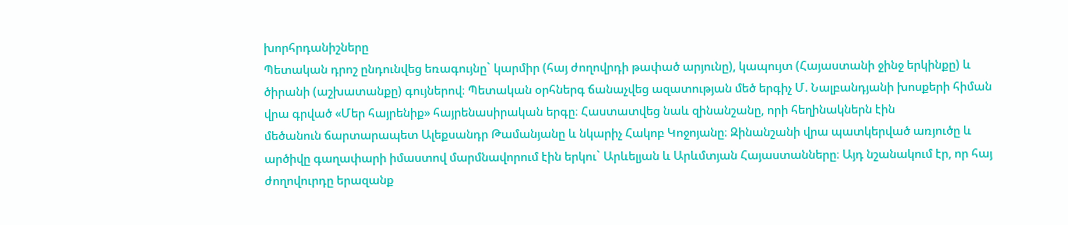խորհրդանիշները
Պետական դրոշ ընդունվեց եռագույնը` կարմիր (հայ ժողովրդի թափած արյունը), կապույտ (Հայաստանի ջինջ երկինքը) և ծիրանի (աշխատանքը) գույներով։ Պետական օրհներգ ճանաչվեց ազատության մեծ երգիչ Մ. Նալբանդյանի խոսքերի հիման վրա գրված «Մեր հայրենիք» հայրենասիրական երգը։ Հաստատվեց նաև զինանշանը, որի հեղինակներն էին
մեծանուն ճարտարապետ Ալեքսանդր Թամանյանը և նկարիչ Հակոբ Կոջոյանը։ Զինանշանի վրա պատկերված առյուծը և արծիվը գաղափարի իմաստով մարմնավորում էին երկու` Արևելյան և Արևմտյան Հայաստանները։ Այդ նշանակում էր, որ հայ ժողովուրդը երազանք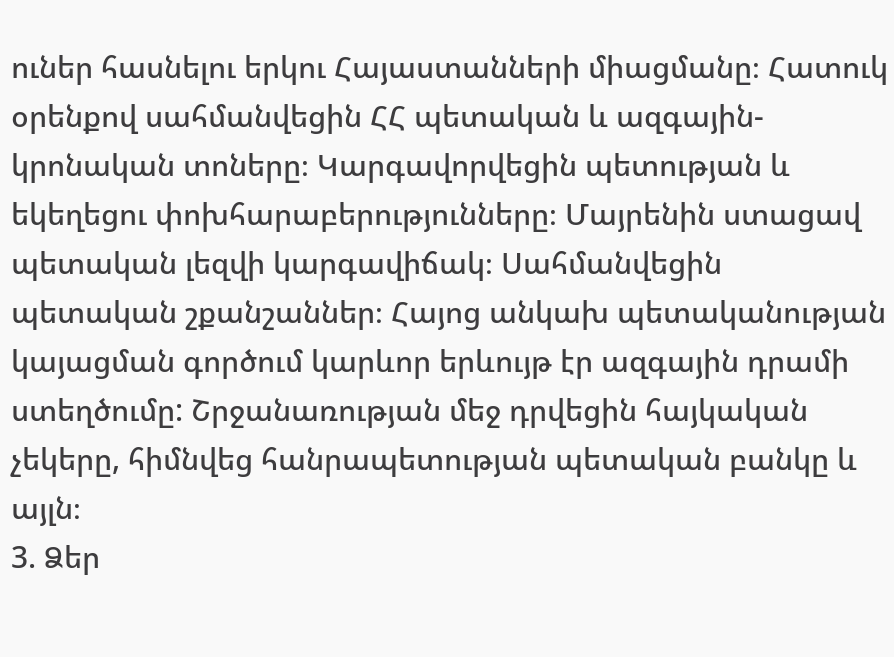ուներ հասնելու երկու Հայաստանների միացմանը։ Հատուկ օրենքով սահմանվեցին ՀՀ պետական և ազգային-կրոնական տոները։ Կարգավորվեցին պետության և եկեղեցու փոխհարաբերությունները։ Մայրենին ստացավ պետական լեզվի կարգավիճակ։ Սահմանվեցին պետական շքանշաններ։ Հայոց անկախ պետականության
կայացման գործում կարևոր երևույթ էր ազգային դրամի ստեղծումը: Շրջանառության մեջ դրվեցին հայկական չեկերը, հիմնվեց հանրապետության պետական բանկը և այլն։
3. Ձեր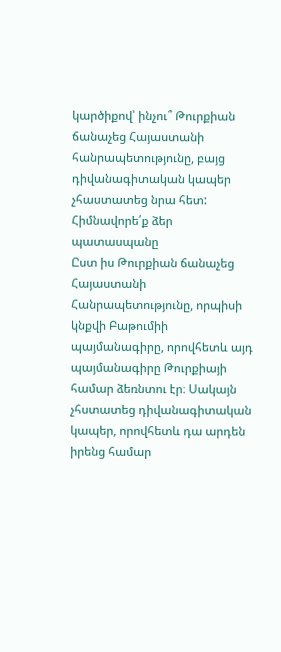կարծիքով՝ ինչու՞ Թուրքիան ճանաչեց Հայաստանի հանրապետությունը, բայց դիվանագիտական կապեր չհաստատեց նրա հետ: Հիմնավորե՛ք ձեր պատասպանը
Ըստ իս Թուրքիան ճանաչեց Հայաստանի Հանրապետությունը, որպիսի կնքվի Բաթումիի պայմանագիրը, որովհետև այդ պայմանագիրը Թուրքիայի համար ձեռնտու էր։ Սակայն չհստատեց դիվանագիտական կապեր, որովհետև դա արդեն իրենց համար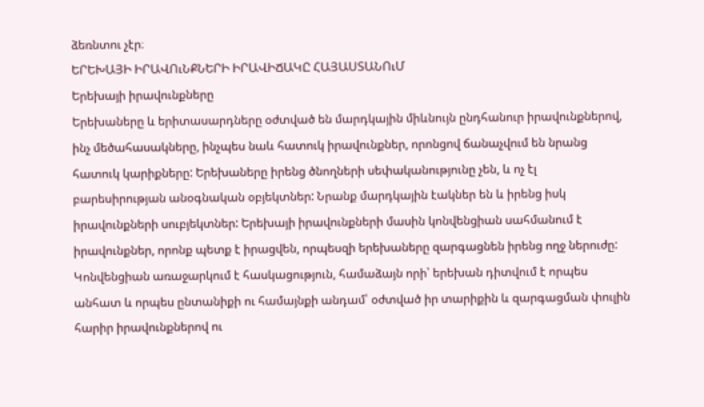ձեռնտու չէր։
ԵՐԵԽԱՅԻ ԻՐԱՎՈւՆՔՆԵՐԻ ԻՐԱՎԻՃԱԿԸ ՀԱՅԱՍՏԱՆՈւՄ
Երեխայի իրավունքները
Երեխաները և երիտասարդները օժտված են մարդկային միևնույն ընդհանուր իրավունքներով, ինչ մեծահասակները, ինչպես նաև հատուկ իրավունքներ, որոնցով ճանաչվում են նրանց հատուկ կարիքները: Երեխաները իրենց ծնողների սեփականությունը չեն, և ոչ էլ բարեսիրության անօգնական օբյեկտներ: Նրանք մարդկային էակներ են և իրենց իսկ իրավունքների սուբյեկտներ: Երեխայի իրավունքների մասին կոնվենցիան սահմանում է իրավունքներ, որոնք պետք է իրացվեն, որպեսզի երեխաները զարգացնեն իրենց ողջ ներուժը: Կոնվենցիան առաջարկում է հասկացություն, համաձայն որի՝ երեխան դիտվում է որպես անհատ և որպես ընտանիքի ու համայնքի անդամ՝ օժտված իր տարիքին և զարգացման փուլին հարիր իրավունքներով ու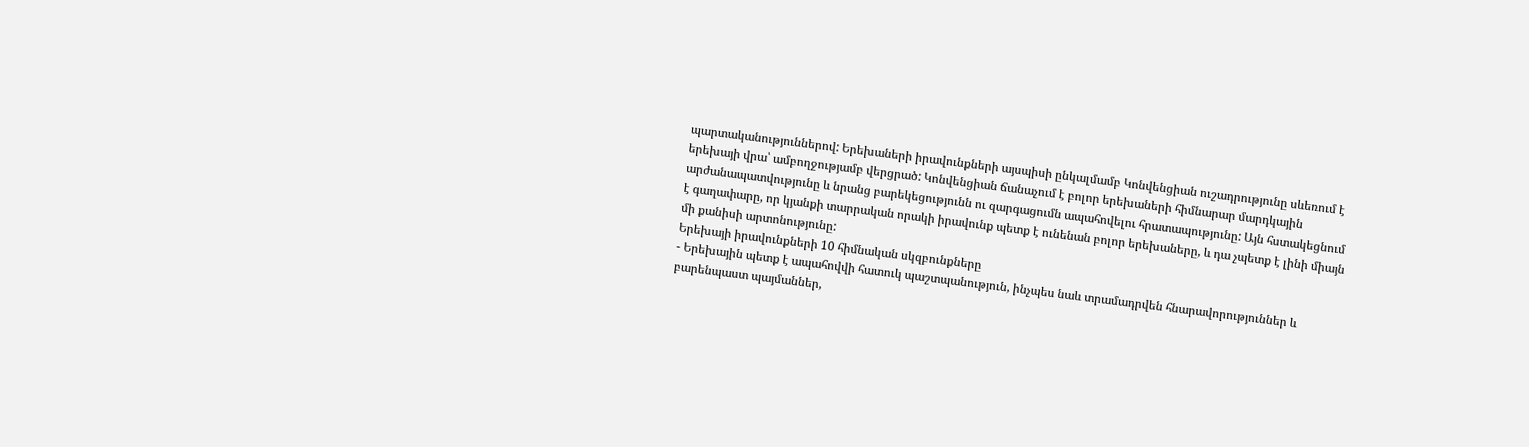պարտականություններով: Երեխաների իրավունքների այսպիսի ընկալմամբ Կոնվենցիան ուշադրությունը սևեռում է երեխայի վրա՝ ամբողջությամբ վերցրած: Կոնվենցիան ճանաչում է բոլոր երեխաների հիմնարար մարդկային արժանապատվությունը և նրանց բարեկեցությունն ու զարգացումն ապահովելու հրատապությունը: Այն հստակեցնում է գաղափարը, որ կյանքի տարրական որակի իրավունք պետք է ունենան բոլոր երեխաները, և դա չպետք է լինի միայն մի քանիսի արտոնությունը:
Երեխայի իրավունքների 10 հիմնական սկզբունքները
- Երեխային պետք է ապահովվի հատուկ պաշտպանություն, ինչպես նաև տրամադրվեն հնարավորություններ և բարենպաստ պայմաններ,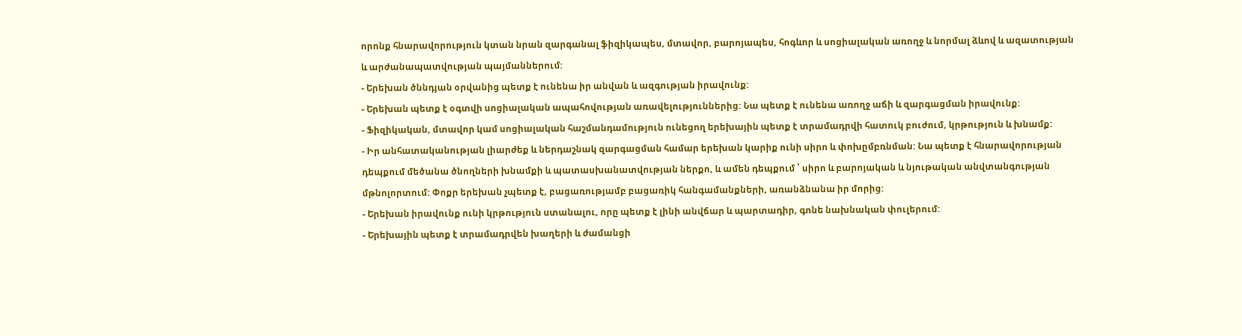որոնք հնարավորություն կտան նրան զարգանալ ֆիզիկապես, մտավոր, բարոյապես, հոգևոր և սոցիալական առողջ և նորմալ ձևով և ազատության և արժանապատվության պայմաններում:
- Երեխան ծննդյան օրվանից պետք է ունենա իր անվան և ազգության իրավունք:
- Երեխան պետք է օգտվի սոցիալական ապահովության առավելություններից: Նա պետք է ունենա առողջ աճի և զարգացման իրավունք:
- Ֆիզիկական, մտավոր կամ սոցիալական հաշմանդամություն ունեցող երեխային պետք է տրամադրվի հատուկ բուժում, կրթություն և խնամք:
- Իր անհատականության լիարժեք և ներդաշնակ զարգացման համար երեխան կարիք ունի սիրո և փոխըմբռնման: Նա պետք է հնարավորության դեպքում մեծանա ծնողների խնամքի և պատասխանատվության ներքո, և ամեն դեպքում ՝ սիրո և բարոյական և նյութական անվտանգության մթնոլորտում: Փոքր երեխան չպետք է, բացառությամբ բացառիկ հանգամանքների, առանձնանա իր մորից:
- Երեխան իրավունք ունի կրթություն ստանալու, որը պետք է լինի անվճար և պարտադիր, գոնե նախնական փուլերում:
- Երեխային պետք է տրամադրվեն խաղերի և ժամանցի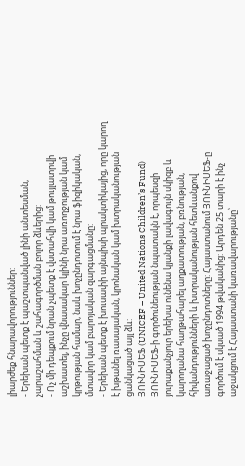լիարժեք հնարավորություններ:
- Երեխան պետք է պաշտպանված լինի անտեսման, չարաշահման և շահագործման բոլոր ձևերից:
- Ոչ մի դեպքում նրան չպետք է վստահվի կամ թույլատրվի աշխատել, ինչը վնասակար կլինի նրա առողջության կամ կրթության համար, նաև խոչընդոտում է նրա ֆիզիկական, մտավոր կամ բարոյական զարգացմանը:
- Երեխան պետք է խուսափի այնպիսի պրակտիկայից, որը կարող է խթանել ռասայական, կրոնական կամ խտրականության ցանկացած այլ ձև:
ՅՈՒՆԻՍԵՖ (UNICEF – United Nations Children’s Fund)
ՅՈՒՆԻՍԵՖ-ի գործունեության նպատակն է, որպեսզի յուրաքանչյուր երեխա ունենա կյանքի լավագույն սկիզբ և կարողանա հաղթահարել աղքատության, բռնության, հիվանդությունների և խտրականության հետևանքով առաջացած խոչընդոտները: Հայաստանում ՅՈՒՆԻՍԵՖ-ը գործում է սկսած 1994 թվականից: Արդեն 25 տարի է ինչ աջակցում է Հայաստանի կառավարությանը՝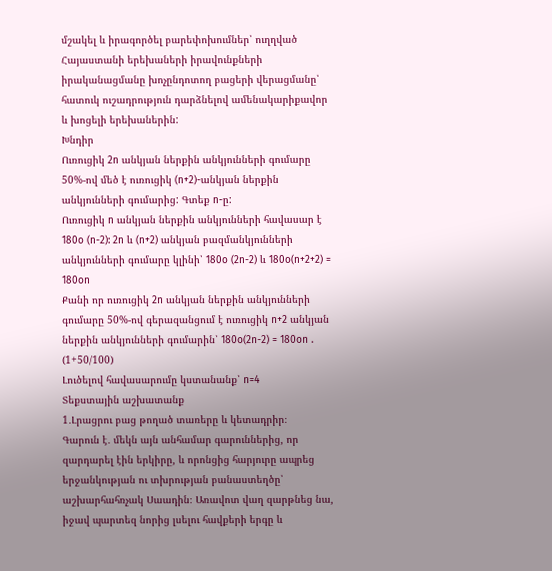մշակել և իրագործել բարեփոխումներ՝ ուղղված Հայաստանի երեխաների իրավունքների իրականացմանը խոչընդոտող բացերի վերացմանը՝ հատուկ ուշադրություն դարձնելով ամենակարիքավոր և խոցելի երեխաներին:
Խնդիր
Ուռուցիկ 2n անկյան ներքին անկյունների գումարը 50%-ով մեծ է ուռուցիկ (n+2)-անկյան ներքին անկյունների գումարից: Գտեք n-ը:
Ուռուցիկ n անկյան ներքին անկյունների հավասար է 180o (n-2): 2n և (n+2) անկյան բազմանկյունների անկյունների գումարը կլինի՝ 180o (2n-2) և 180o(n+2+2) = 180on
Քանի որ ուռուցիկ 2n անկյան ներքին անկյունների գումարը 50%-ով գերազանցում է ուռուցիկ n+2 անկյան ներքին անկյունների գումարին՝ 180o(2n-2) = 180on . (1+50/100)
Լուծելով հավասարումը կստանանք՝ n=4
Տեքստային աշխատանք
1․Լրացրու բաց թողած տառերը և կետադրիր։
Գարուն է․ մեկն այն անհամար գարուններից, որ զարդարել էին երկիրը, և որոնցից հարյուրը ապրեց երջանկության ու տխրության բանաստեղծը՝ աշխարհահռչակ Սաադին։ Առավոտ վաղ զարթնեց նա, իջավ պարտեզ նորից լսելու հավքերի երգը և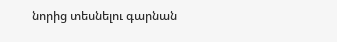նորից տեսնելու գարնան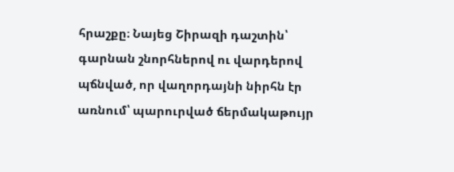հրաշքը։ Նայեց Շիրազի դաշտին՝ գարնան շնորհներով ու վարդերով պճնված, որ վաղորդայնի նիրհն էր առնում՝ պարուրված ճերմակաթույր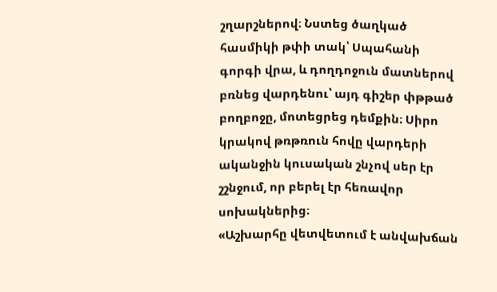շղարշներով։ Նստեց ծաղկած հասմիկի թփի տակ՝ Սպահանի գորգի վրա, և դողդոջուն մատներով բռնեց վարդենու՝ այդ գիշեր փթթած բողբոջը, մոտեցրեց դեմքին։ Սիրո կրակով թռթռուն հովը վարդերի ականջին կուսական շնչով սեր էր շշնջում, որ բերել էր հեռավոր սոխակներից։
«Աշխարհը վետվետում է անվախճան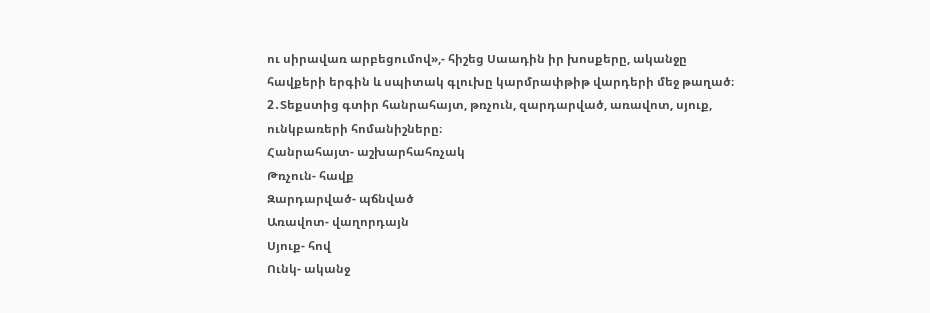ու սիրավառ արբեցումով»,- հիշեց Սաադին իր խոսքերը, ականջը հավքերի երգին և սպիտակ գլուխը կարմրափթիթ վարդերի մեջ թաղած։
2․Տեքստից գտիր հանրահայտ, թռչուն, զարդարված, առավոտ, սյուք, ունկբառերի հոմանիշները։
Հանրահայտ- աշխարհահռչակ
Թռչուն- հավք
Զարդարված- պճնված
Առավոտ- վաղորդայն
Սյուք- հով
Ունկ- ականջ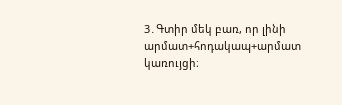3․Գտիր մեկ բառ, որ լինի արմատ+հոդակապ+արմատ կառույցի։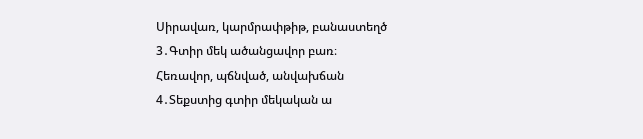Սիրավառ, կարմրափթիթ, բանաստեղծ
3․Գտիր մեկ ածանցավոր բառ։
Հեռավոր, պճնված, անվախճան
4․Տեքստից գտիր մեկական ա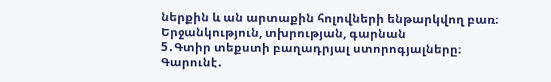ներքին և ան արտաքին հոլովների ենթարկվող բառ։
Երջանկություն, տխրության, գարնան
5․Գտիր տեքստի բաղադրյալ ստորոգյալները։
Գարունէ․